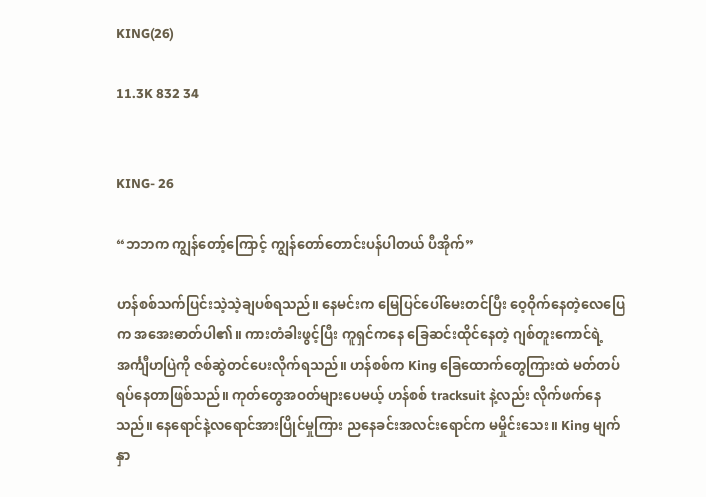KING(26)

11.3K 832 34


KING- 26

“ဘဘက ကျွန်တော့်ကြောင့် ကျွန်တော်တောင်းပန်ပါတယ် ပီအိုက်”

ဟန်စစ်သက်ပြင်းသဲ့သဲ့ချပစ်ရသည်။ နေမင်းက မြေပြင်ပေါ်မေးတင်ပြီး ဝေ့ဝိုက်နေတဲ့လေပြေက အအေးဓာတ်ပါ၏။ ကားတံခါးဖွင့်ပြီး ကူရှင်ကနေ ခြေဆင်းထိုင်နေတဲ့ ဂျစ်တူးကောင်ရဲ့ အင်္ကျီဟပြဲကို ဇစ်ဆွဲတင်ပေးလိုက်ရသည်။ ဟန်စစ်က King ခြေထောက်တွေကြားထဲ မတ်တပ်ရပ်နေတာဖြစ်သည်။ ကုတ်တွေအဝတ်များပေမယ့် ဟန်စစ် tracksuit နဲ့လည်း လိုက်ဖက်နေသည်။ နေရောင်နဲ့လရောင်အားပြိုင်မှုကြား ညနေခင်းအလင်းရောင်က မမှိုင်းသေး။ King မျက်နှာ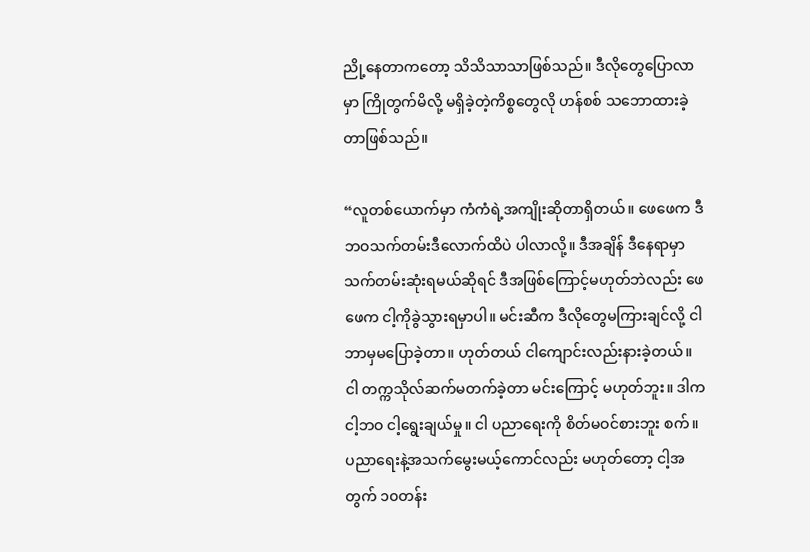ညို့နေတာကတော့ သိသိသာသာဖြစ်သည်။ ဒီလိုတွေပြောလာမှာ ကြိုတွက်မိလို့ မရှိခဲ့တဲ့ကိစ္စတွေလို ဟန်စစ် သဘောထားခဲ့တာဖြစ်သည်။

“လူတစ်ယောက်မှာ ကံကံရဲ့အကျိုးဆိုတာရှိတယ်။ ဖေဖေက ဒီဘဝသက်တမ်းဒီလောက်ထိပဲ ပါလာလို့။ ဒီအချိန် ဒီနေရာမှာ သက်တမ်းဆုံးရမယ်ဆိုရင် ဒီအဖြစ်ကြောင့်မဟုတ်ဘဲလည်း ဖေဖေက ငါ့ကိုခွဲသွားရမှာပါ။ မင်းဆီက ဒီလိုတွေမကြားချင်လို့ ငါ ဘာမှမပြောခဲ့တာ။ ဟုတ်တယ် ငါကျောင်းလည်းနားခဲ့တယ်။ ငါ တက္ကသိုလ်ဆက်မတက်ခဲ့တာ မင်းကြောင့် မဟုတ်ဘူး။ ဒါက ငါ့ဘဝ ငါ့ရွေးချယ်မှု။ ငါ ပညာရေးကို စိတ်မဝင်စားဘူး စက်။ ပညာရေးနဲ့အသက်မွေးမယ့်ကောင်လည်း မဟုတ်တော့ ငါ့အတွက် ၁၀တန်း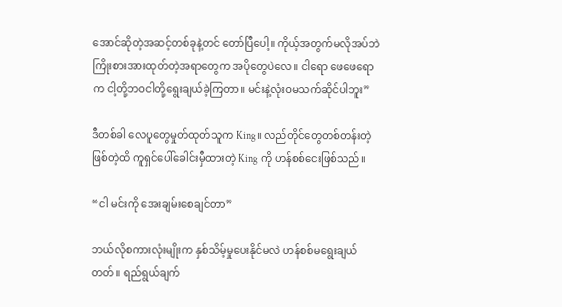အောင်ဆိုတဲ့အဆင့်တစ်ခုနဲ့တင် တော်ပြီပေါ့။ ကိုယ့်အတွက်မလိုအပ်ဘဲ ကြိုးစားအားထုတ်တဲ့အရာတွေက အပိုတွေပဲလေ။ ငါရော ဖေဖေရောက ငါ့တို့ဘဝငါတို့ရွေးချယ်ခဲ့ကြတာ။ မင်းနဲ့လုံးဝမသက်ဆိုင်ပါဘူး”

ဒီတစ်ခါ လေပူတွေမှုတ်ထုတ်သူက King။ လည်တိုင်တွေတစ်တန်းတဲ့ဖြစ်တဲ့ထိ ကူရှင်ပေါ်ခေါင်းမှီထားတဲ့ King ကို ဟန်စစ်ငေးဖြစ်သည်။

“ငါ မင်းကို အေးချမ်းစေချင်တာ”

ဘယ်လိုစကားလုံးမျိုးက နှစ်သိမ့်မှုပေးနိုင်မလဲ ဟန်စစ်မရွေးချယ်တတ်။ ရည်ရွယ်ချက်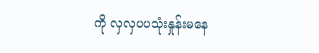ကို လှလှပပသုံးနှုန်းမနေ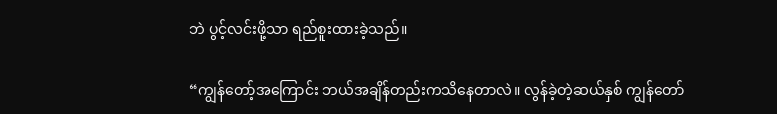ဘဲ ပွင့်လင်းဖို့သာ ရည်စူးထားခဲ့သည်။

“ကျွန်တော့်အကြောင်း ဘယ်အချိန်တည်းကသိနေတာလဲ။ လွန်ခဲ့တဲ့ဆယ်နှစ် ကျွန်တော်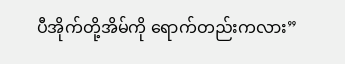ပီအိုက်တို့အိမ်ကို ရောက်တည်းကလား”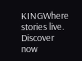KINGWhere stories live. Discover now